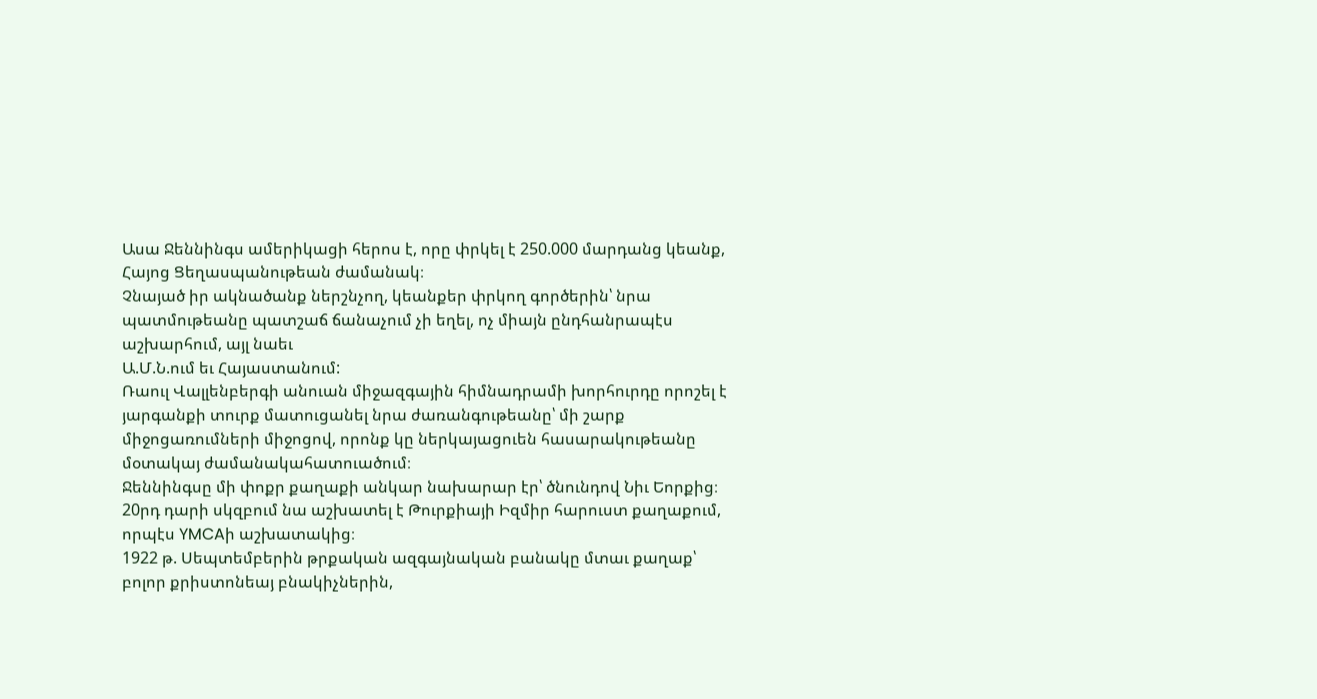Ասա Ջեննինգս ամերիկացի հերոս է, որը փրկել է 250.000 մարդանց կեանք, Հայոց Ցեղասպանութեան ժամանակ։
Չնայած իր ակնածանք ներշնչող, կեանքեր փրկող գործերին՝ նրա պատմութեանը պատշաճ ճանաչում չի եղել, ոչ միայն ընդհանրապէս աշխարհում, այլ նաեւ
Ա.Մ.Ն.ում եւ Հայաստանում:
Ռաուլ Վալլենբերգի անուան միջազգային հիմնադրամի խորհուրդը որոշել է յարգանքի տուրք մատուցանել նրա ժառանգութեանը՝ մի շարք միջոցառումների միջոցով, որոնք կը ներկայացուեն հասարակութեանը մօտակայ ժամանակահատուածում։
Ջեննինգսը մի փոքր քաղաքի անկար նախարար էր՝ ծնունդով Նիւ Եորքից։ 20րդ դարի սկզբում նա աշխատել է Թուրքիայի Իզմիր հարուստ քաղաքում, որպէս YMCAի աշխատակից։
1922 թ. Սեպտեմբերին թրքական ազգայնական բանակը մտաւ քաղաք՝ բոլոր քրիստոնեայ բնակիչներին,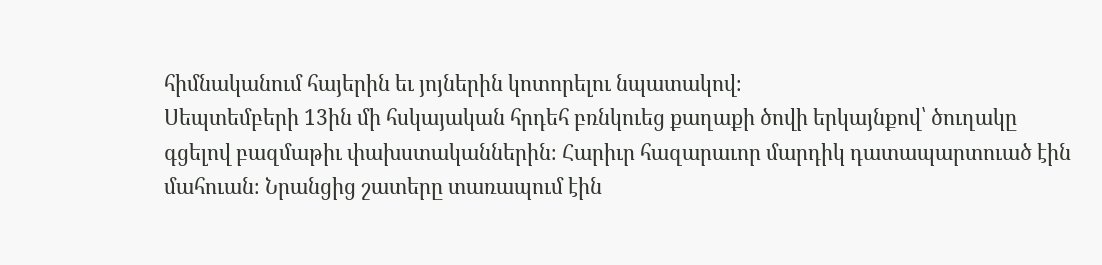հիմնականում հայերին եւ յոյներին կոտորելու նպատակով։
Սեպտեմբերի 13ին մի հսկայական հրդեհ բռնկուեց քաղաքի ծովի երկայնքով՝ ծուղակը գցելով բազմաթիւ փախստականներին։ Հարիւր հազարաւոր մարդիկ դատապարտուած էին մահուան։ Նրանցից շատերը տառապում էին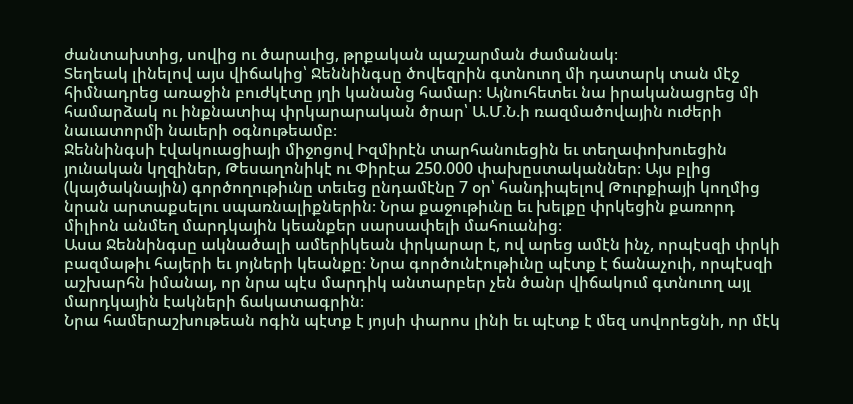ժանտախտից, սովից ու ծարաւից, թրքական պաշարման ժամանակ։
Տեղեակ լինելով այս վիճակից՝ Ջեննինգսը ծովեզրին գտնուող մի դատարկ տան մէջ հիմնադրեց առաջին բուժկէտը յղի կանանց համար։ Այնուհետեւ նա իրականացրեց մի համարձակ ու ինքնատիպ փրկարարական ծրար՝ Ա.Մ.Ն.ի ռազմածովային ուժերի նաւատորմի նաւերի օգնութեամբ։
Ջեննինգսի էվակուացիայի միջոցով Իզմիրէն տարհանուեցին եւ տեղափոխուեցին յունական կղզիներ, Թեսաղոնիկէ ու Փիրէա 250.000 փախըստականներ։ Այս բլից (կայծակնային) գործողութիւնը տեւեց ընդամէնը 7 օր՝ հանդիպելով Թուրքիայի կողմից նրան արտաքսելու սպառնալիքներին։ Նրա քաջութիւնը եւ խելքը փրկեցին քառորդ միլիոն անմեղ մարդկային կեանքեր սարսափելի մահուանից։
Ասա Ջեննինգսը ակնածալի ամերիկեան փրկարար է, ով արեց ամէն ինչ, որպէսզի փրկի բազմաթիւ հայերի եւ յոյների կեանքը։ Նրա գործունէութիւնը պէտք է ճանաչուի, որպէսզի աշխարհն իմանայ, որ նրա պէս մարդիկ անտարբեր չեն ծանր վիճակում գտնուող այլ մարդկային էակների ճակատագրին։
Նրա համերաշխութեան ոգին պէտք է յոյսի փարոս լինի եւ պէտք է մեզ սովորեցնի, որ մէկ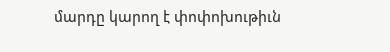մարդը կարող է փոփոխութիւն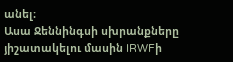անել։
Ասա Ջեննինգսի սխրանքները յիշատակելու մասին IRWFի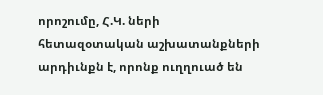որոշումը, Հ.Կ. ների հետազօտական աշխատանքների արդիւնքն է, որոնք ուղղուած են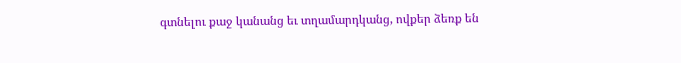գտնելու քաջ կանանց եւ տղամարդկանց, ովքեր ձեռք են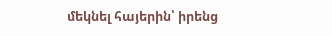մեկնել հայերին՝ իրենց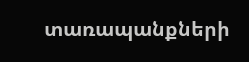տառապանքների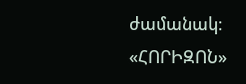ժամանակ։
«ՀՈՐԻԶՈՆ»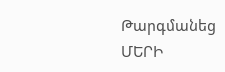Թարգմանեց
ՄԵՐԻ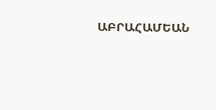ԱԲՐԱՀԱՄԵԱՆ